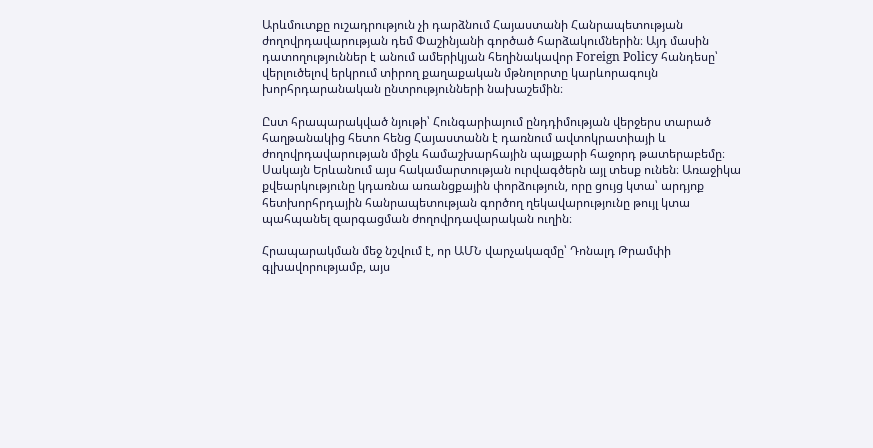Արևմուտքը ուշադրություն չի դարձնում Հայաստանի Հանրապետության ժողովրդավարության դեմ Փաշինյանի գործած հարձակումներին։ Այդ մասին դատողություններ է անում ամերիկյան հեղինակավոր Foreign Policy հանդեսը՝ վերլուծելով երկրում տիրող քաղաքական մթնոլորտը կարևորագույն խորհրդարանական ընտրությունների նախաշեմին։

Ըստ հրապարակված նյութի՝ Հունգարիայում ընդդիմության վերջերս տարած հաղթանակից հետո հենց Հայաստանն է դառնում ավտոկրատիայի և ժողովրդավարության միջև համաշխարհային պայքարի հաջորդ թատերաբեմը։ Սակայն Երևանում այս հակամարտության ուրվագծերն այլ տեսք ունեն։ Առաջիկա քվեարկությունը կդառնա առանցքային փորձություն, որը ցույց կտա՝ արդյոք հետխորհրդային հանրապետության գործող ղեկավարությունը թույլ կտա պահպանել զարգացման ժողովրդավարական ուղին։

Հրապարակման մեջ նշվում է, որ ԱՄՆ վարչակազմը՝ Դոնալդ Թրամփի գլխավորությամբ, այս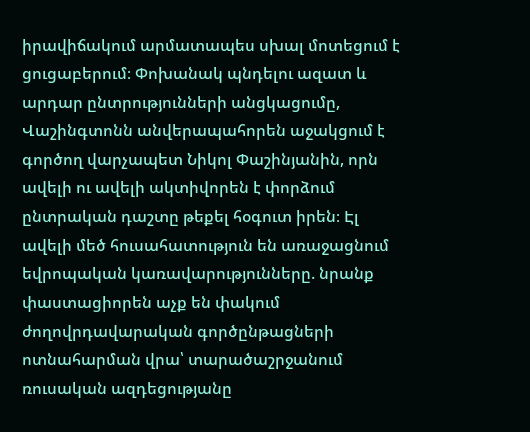իրավիճակում արմատապես սխալ մոտեցում է ցուցաբերում։ Փոխանակ պնդելու ազատ և արդար ընտրությունների անցկացումը, Վաշինգտոնն անվերապահորեն աջակցում է գործող վարչապետ Նիկոլ Փաշինյանին, որն ավելի ու ավելի ակտիվորեն է փորձում ընտրական դաշտը թեքել հօգուտ իրեն։ Էլ ավելի մեծ հուսահատություն են առաջացնում եվրոպական կառավարությունները. նրանք փաստացիորեն աչք են փակում ժողովրդավարական գործընթացների ոտնահարման վրա՝ տարածաշրջանում ռուսական ազդեցությանը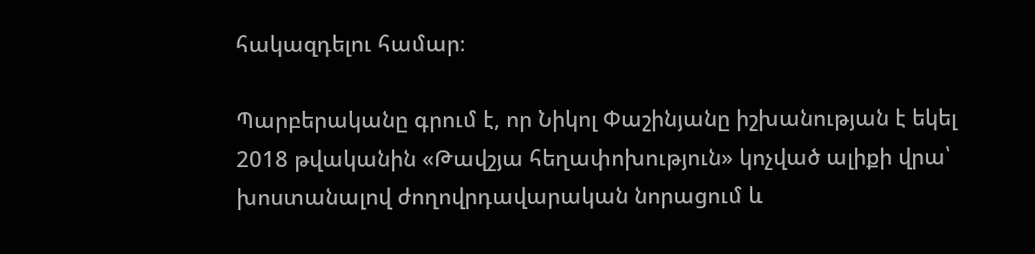հակազդելու համար։

Պարբերականը գրում է, որ Նիկոլ Փաշինյանը իշխանության է եկել 2018 թվականին «Թավշյա հեղափոխություն» կոչված ալիքի վրա՝ խոստանալով ժողովրդավարական նորացում և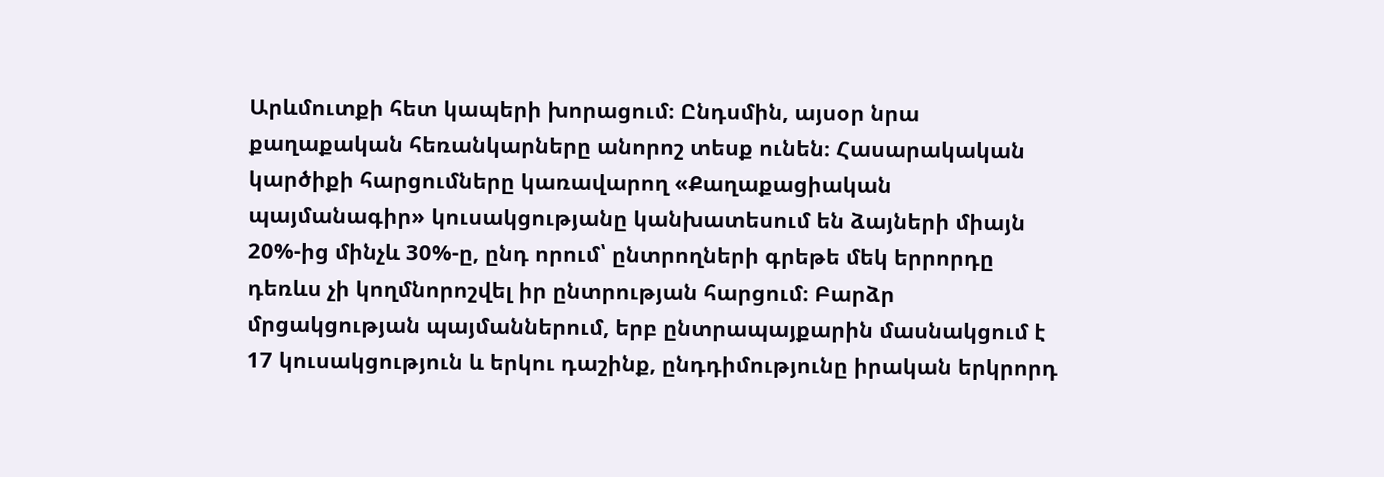Արևմուտքի հետ կապերի խորացում։ Ընդսմին, այսօր նրա քաղաքական հեռանկարները անորոշ տեսք ունեն։ Հասարակական կարծիքի հարցումները կառավարող «Քաղաքացիական պայմանագիր» կուսակցությանը կանխատեսում են ձայների միայն 20%-ից մինչև 30%-ը, ընդ որում՝ ընտրողների գրեթե մեկ երրորդը դեռևս չի կողմնորոշվել իր ընտրության հարցում։ Բարձր մրցակցության պայմաններում, երբ ընտրապայքարին մասնակցում է 17 կուսակցություն և երկու դաշինք, ընդդիմությունը իրական երկրորդ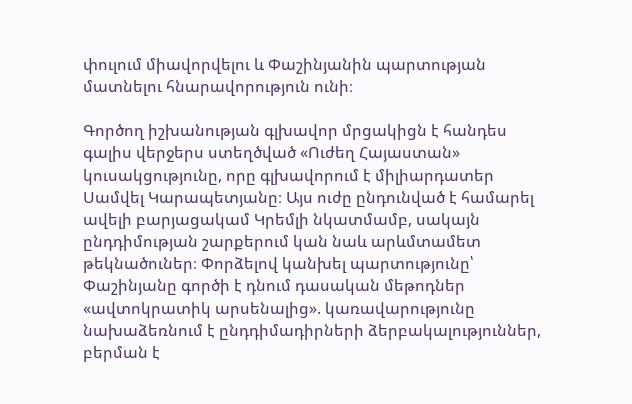փուլում միավորվելու և Փաշինյանին պարտության մատնելու հնարավորություն ունի։

Գործող իշխանության գլխավոր մրցակիցն է հանդես գալիս վերջերս ստեղծված «Ուժեղ Հայաստան» կուսակցությունը, որը գլխավորում է միլիարդատեր Սամվել Կարապետյանը։ Այս ուժը ընդունված է համարել ավելի բարյացակամ Կրեմլի նկատմամբ, սակայն ընդդիմության շարքերում կան նաև արևմտամետ թեկնածուներ։ Փորձելով կանխել պարտությունը՝ Փաշինյանը գործի է դնում դասական մեթոդներ «ավտոկրատիկ արսենալից». կառավարությունը նախաձեռնում է ընդդիմադիրների ձերբակալություններ, բերման է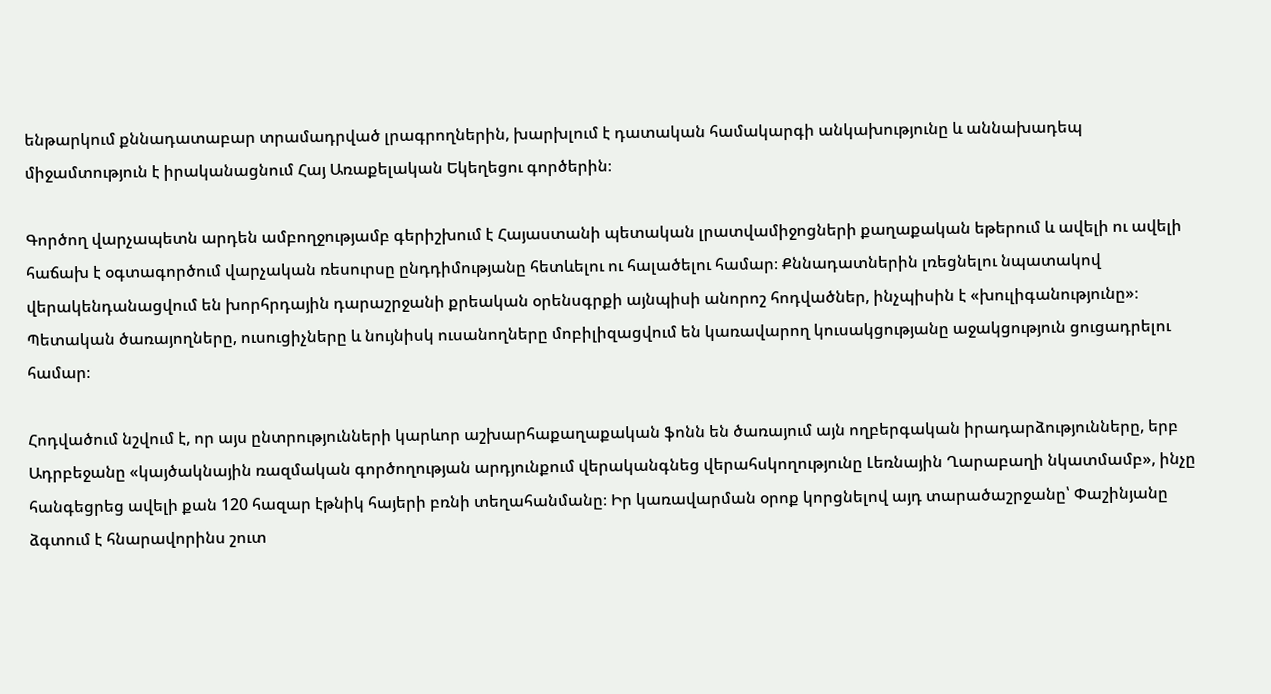ենթարկում քննադատաբար տրամադրված լրագրողներին, խարխլում է դատական համակարգի անկախությունը և աննախադեպ միջամտություն է իրականացնում Հայ Առաքելական Եկեղեցու գործերին։

Գործող վարչապետն արդեն ամբողջությամբ գերիշխում է Հայաստանի պետական լրատվամիջոցների քաղաքական եթերում և ավելի ու ավելի հաճախ է օգտագործում վարչական ռեսուրսը ընդդիմությանը հետևելու ու հալածելու համար։ Քննադատներին լռեցնելու նպատակով վերակենդանացվում են խորհրդային դարաշրջանի քրեական օրենսգրքի այնպիսի անորոշ հոդվածներ, ինչպիսին է «խուլիգանությունը»։ Պետական ծառայողները, ուսուցիչները և նույնիսկ ուսանողները մոբիլիզացվում են կառավարող կուսակցությանը աջակցություն ցուցադրելու համար։

Հոդվածում նշվում է, որ այս ընտրությունների կարևոր աշխարհաքաղաքական ֆոնն են ծառայում այն ողբերգական իրադարձությունները, երբ Ադրբեջանը «կայծակնային ռազմական գործողության արդյունքում վերականգնեց վերահսկողությունը Լեռնային Ղարաբաղի նկատմամբ», ինչը հանգեցրեց ավելի քան 120 հազար էթնիկ հայերի բռնի տեղահանմանը։ Իր կառավարման օրոք կորցնելով այդ տարածաշրջանը՝ Փաշինյանը ձգտում է հնարավորինս շուտ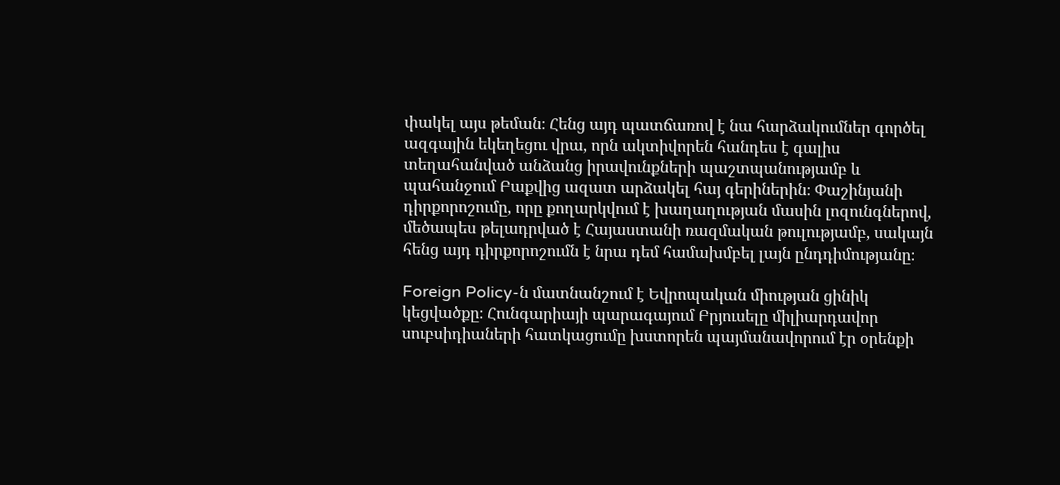փակել այս թեման։ Հենց այդ պատճառով է նա հարձակումներ գործել ազգային եկեղեցու վրա, որն ակտիվորեն հանդես է գալիս տեղահանված անձանց իրավունքների պաշտպանությամբ և պահանջում Բաքվից ազատ արձակել հայ գերիներին։ Փաշինյանի դիրքորոշումը, որը քողարկվում է խաղաղության մասին լոզունգներով, մեծապես թելադրված է Հայաստանի ռազմական թուլությամբ, սակայն հենց այդ դիրքորոշումն է նրա դեմ համախմբել լայն ընդդիմությանը։

Foreign Policy-ն մատնանշում է Եվրոպական միության ցինիկ կեցվածքը։ Հունգարիայի պարագայում Բրյուսելը միլիարդավոր սուբսիդիաների հատկացումը խստորեն պայմանավորում էր օրենքի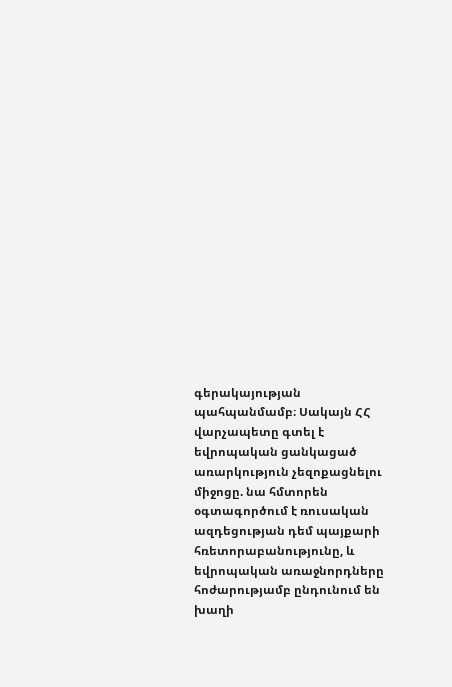գերակայության պահպանմամբ։ Սակայն ՀՀ վարչապետը գտել է եվրոպական ցանկացած առարկություն չեզոքացնելու միջոցը. նա հմտորեն օգտագործում է ռուսական ազդեցության դեմ պայքարի հռետորաբանությունը, և եվրոպական առաջնորդները հոժարությամբ ընդունում են խաղի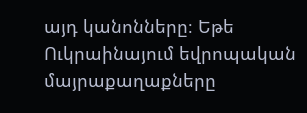այդ կանոնները։ Եթե Ուկրաինայում եվրոպական մայրաքաղաքները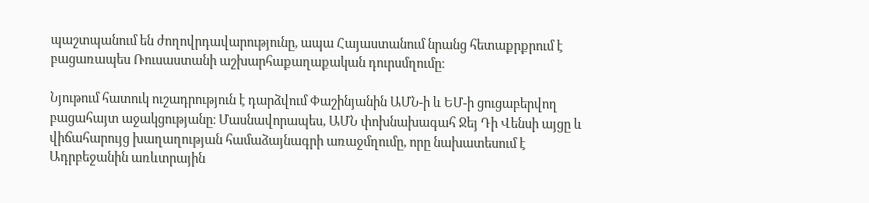պաշտպանում են ժողովրդավարությունը, ապա Հայաստանում նրանց հետաքրքրում է բացառապես Ռուսաստանի աշխարհաքաղաքական դուրսմղումը։

Նյութում հատուկ ուշադրություն է դարձվում Փաշինյանին ԱՄՆ-ի և ԵՄ-ի ցուցաբերվող բացահայտ աջակցությանը։ Մասնավորապես, ԱՄՆ փոխնախագահ Ջեյ Դի Վենսի այցը և վիճահարույց խաղաղության համաձայնագրի առաջմղումը, որը նախատեսում է Ադրբեջանին առևտրային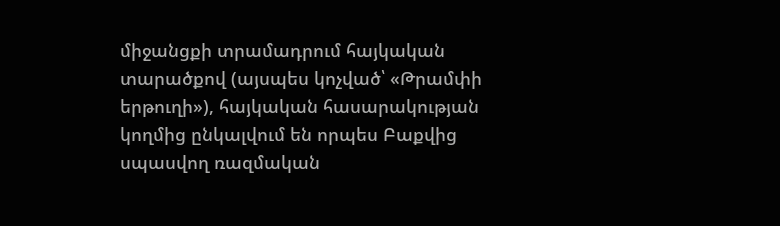միջանցքի տրամադրում հայկական տարածքով (այսպես կոչված՝ «Թրամփի երթուղի»), հայկական հասարակության կողմից ընկալվում են որպես Բաքվից սպասվող ռազմական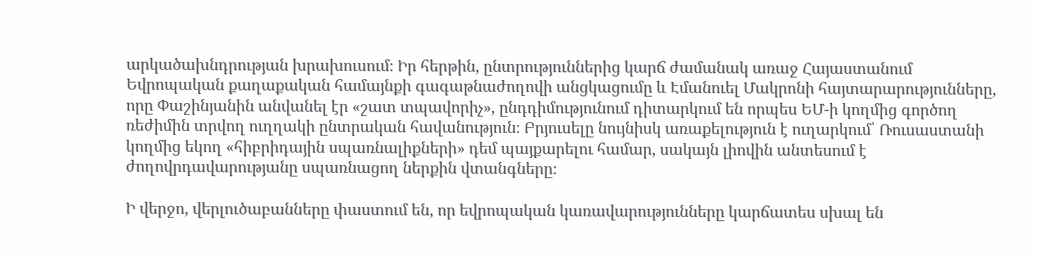արկածախնդրության խրախուսում։ Իր հերթին, ընտրություններից կարճ ժամանակ առաջ Հայաստանում Եվրոպական քաղաքական համայնքի գագաթնաժողովի անցկացումը և Էմանուել Մակրոնի հայտարարությունները, որը Փաշինյանին անվանել էր «շատ տպավորիչ», ընդդիմությունում դիտարկում են որպես ԵՄ-ի կողմից գործող ռեժիմին տրվող ուղղակի ընտրական հավանություն։ Բրյուսելը նույնիսկ առաքելություն է ուղարկում՝ Ռուսաստանի կողմից եկող «հիբրիդային սպառնալիքների» դեմ պայքարելու համար, սակայն լիովին անտեսում է ժողովրդավարությանը սպառնացող ներքին վտանգները։

Ի վերջո, վերլուծաբանները փաստում են, որ եվրոպական կառավարությունները կարճատես սխալ են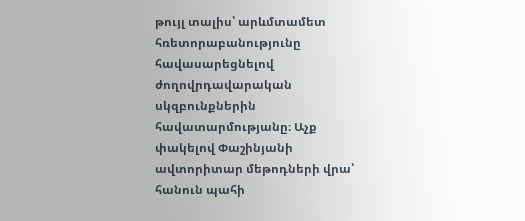թույլ տալիս՝ արևմտամետ հռետորաբանությունը հավասարեցնելով ժողովրդավարական սկզբունքներին հավատարմությանը։ Աչք փակելով Փաշինյանի ավտորիտար մեթոդների վրա՝ հանուն պահի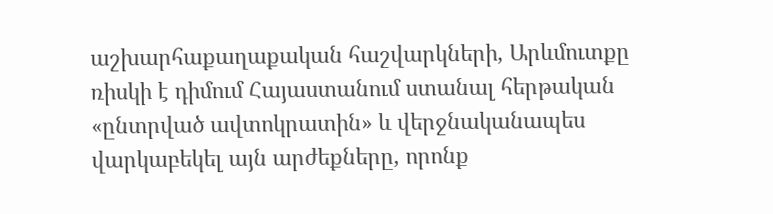աշխարհաքաղաքական հաշվարկների, Արևմուտքը ռիսկի է դիմում Հայաստանում ստանալ հերթական «ընտրված ավտոկրատին» և վերջնականապես վարկաբեկել այն արժեքները, որոնք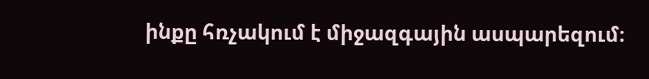ինքը հռչակում է միջազգային ասպարեզում։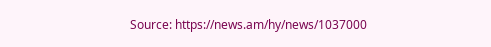Source: https://news.am/hy/news/1037000